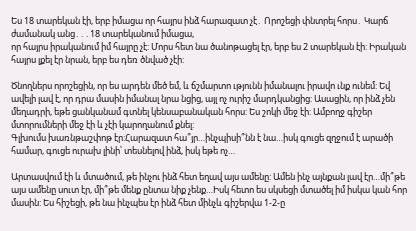Ես 18 տարեկան էի, երբ իմացա որ հայրս ինձ հարազատ չէ․ Որոշեցի փնտրել հորս․ Կարճ ժամանակ անց․․․18 տարեկանում իմացա,
որ հայրս իրականում իմ հայրը չէ: Մորս հետ նա ծանոթացել էր, երբ ես 2 տարեկան էի: Իրական հայրս լքել էր նրան, երբ ես դեռ ծնված չէի:

Ծնողներս որոշեցին, որ ես արդեն մեծ եմ, և ճշմարտո ւթյունն իմանալու իրավո ւնք ունեմ: Եվ ավելի լավ է, որ դրա մասին իմանալ նրա նցից, այլ ոչ ուրիշ մարդկանցից: Ասացին, որ ինձ չեն մեղադրի, եթե ցանկանամ գտնել կենսաբանական հորս: Ես շոկի մեջ էի: Ամբողջ գիշեր մտորումների մեջ էի և չէի կարողանում քնել:
Գլխումս խառնթաշփոթ էր:Հարազատ հա՞յր…ինչպիսի՞նն է նա…իսկ գուցե զղջում է արածի համար, գուցե ուրախ լինի՝ տեսնելով ինձ, իսկ եթե ոչ…

Արտասվում էի և մտածում, թե ինչու ինձ հետ եղավ այս ամենը: Ամեն ինչ այնքան լավ էր…մի՞թե այս ամենը սուտ էր, մի՞թե մենք ընտա նիք չենք…Իսկ հետո ես սկսեցի մտածել իմ իսկա կան հոր մասին: Ես հիշեցի, թե նա ինչպես էր ինձ հետ մինչև գիշերվա 1-2-ը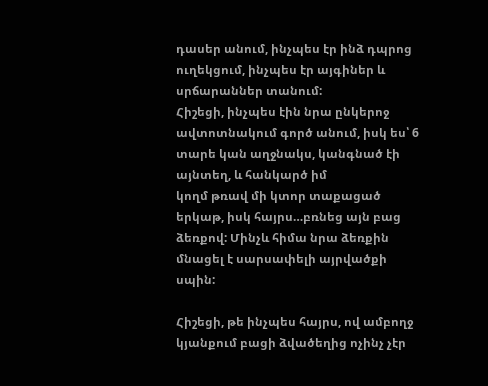դասեր անում, ինչպես էր ինձ դպրոց ուղեկցում, ինչպես էր այգիներ և սրճարաններ տանում:
Հիշեցի, ինչպես էին նրա ընկերոջ ավտոտնակում գործ անում, իսկ ես՝ 6 տարե կան աղջնակս, կանգնած էի այնտեղ, և հանկարծ իմ
կողմ թռավ մի կտոր տաքացած երկաթ, իսկ հայրս…բռնեց այն բաց ձեռքով: Մինչև հիմա նրա ձեռքին մնացել է սարսափելի այրվածքի սպին:

Հիշեցի, թե ինչպես հայրս, ով ամբողջ կյանքում բացի ձվածեղից ոչինչ չէր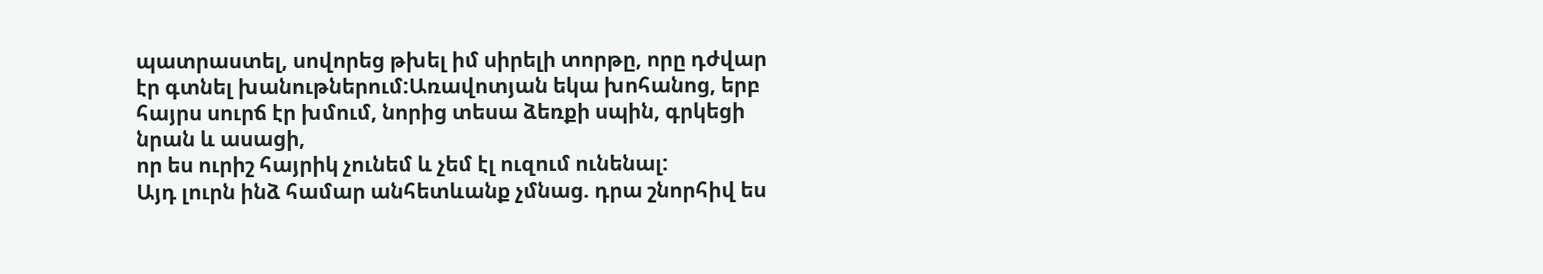պատրաստել, սովորեց թխել իմ սիրելի տորթը, որը դժվար
էր գտնել խանութներում:Առավոտյան եկա խոհանոց, երբ հայրս սուրճ էր խմում, նորից տեսա ձեռքի սպին, գրկեցի նրան և ասացի,
որ ես ուրիշ հայրիկ չունեմ և չեմ էլ ուզում ունենալ:
Այդ լուրն ինձ համար անհետևանք չմնաց. դրա շնորհիվ ես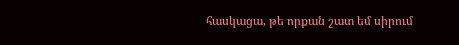հասկացա, թե որքան շատ եմ սիրում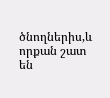ծնողներիս,և որքան շատ են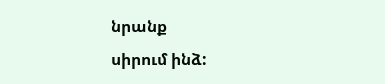նրանք
սիրում ինձ: